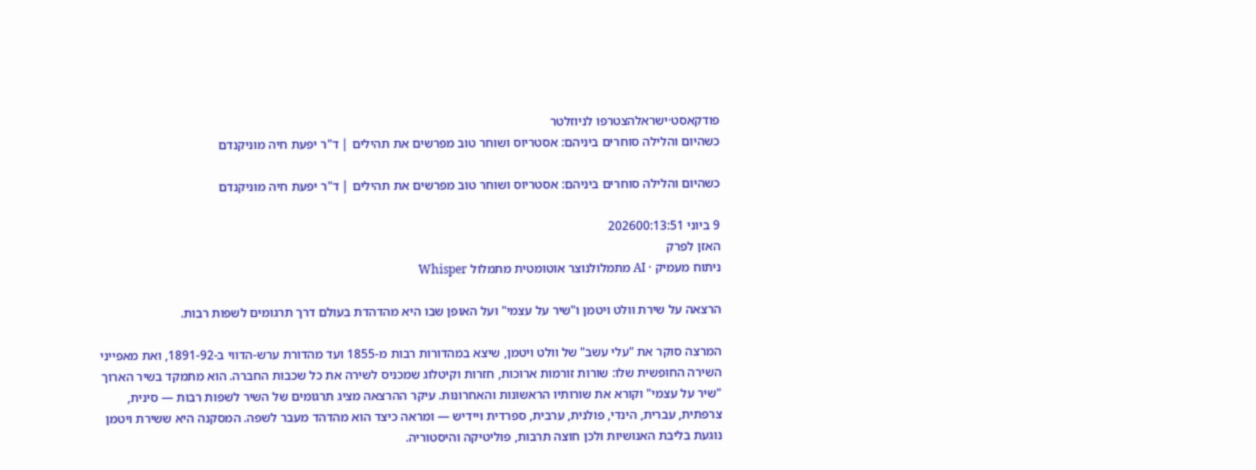פודקאסט·ישראלהצטרפו לניוזלטר
כשהיום והלילה סוחרים ביניהם: אסטריוס ושוחר טוב מפרשים את תהילים | ד"ר יפעת חיה מוניקנדם

כשהיום והלילה סוחרים ביניהם: אסטריוס ושוחר טוב מפרשים את תהילים | ד"ר יפעת חיה מוניקנדם

9 ביוני 202600:13:51
האזן לפרק
ניתוח מעמיק · AI מתמלולנוצר אוטומטית מתמלול Whisper

הרצאה על שירת וולט ויטמן ו"שיר על עצמי" ועל האופן שבו היא מהדהדת בעולם דרך תרגומים לשפות רבות.

המרצה סוקר את "עלי עשב" של וולט ויטמן, שיצא במהדורות רבות מ-1855 ועד מהדורת ערש-הדווי ב-1891-92, ואת מאפייני השירה החופשית שלו: שורות זורמות ארוכות, חזרות וקיטלוג שמכניס לשירה את כל שכבות החברה. הוא מתמקד בשיר הארוך "שיר על עצמי" וקורא את שורותיו הראשונות והאחרונות. עיקר ההרצאה מציג תרגומים של השיר לשפות רבות — סינית, צרפתית, עברית, הינדי, פולנית, ערבית, ספרדית ויידיש — ומראה כיצד הוא מהדהד מעבר לשפה. המסקנה היא ששירת ויטמן נוגעת בליבת האנושיות ולכן חוצה תרבות, פוליטיקה והיסטוריה.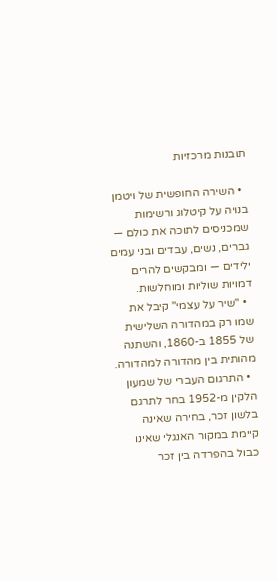תובנות מרכזיות

  • השירה החופשית של ויטמן בנויה על קיטלוג ורשימות שמכניסים לתוכה את כולם — גברים, נשים, עבדים ובני עמים ילידים — ומבקשים להרים דמויות שוליות ומוחלשות.
  • "שיר על עצמי" קיבל את שמו רק במהדורה השלישית של 1855 ב-1860, והשתנה מהותית בין מהדורה למהדורה.
  • התרגום העברי של שמעון הלקין מ-1952 בחר לתרגם בלשון זכר, בחירה שאינה קיימת במקור האנגלי שאינו כבול בהפרדה בין זכר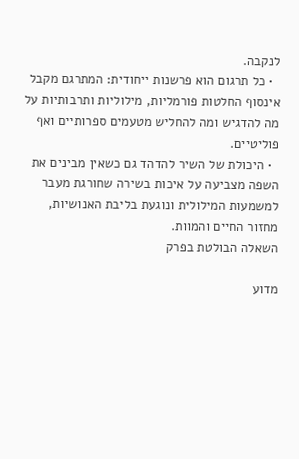לנקבה.
  • כל תרגום הוא פרשנות ייחודית: המתרגם מקבל אינסוף החלטות פורמליות, מילוליות ותרבותיות על מה להדגיש ומה להחליש מטעמים ספרותיים ואף פוליטיים.
  • היכולת של השיר להדהד גם כשאין מבינים את השפה מצביעה על איכות בשירה שחורגת מעבר למשמעות המילולית ונוגעת בליבת האנושיות, מחזור החיים והמוות.
השאלה הבולטת בפרק

מדוע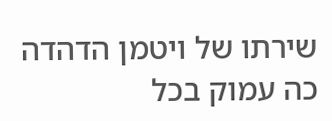שירתו של ויטמן הדהדה כה עמוק בכל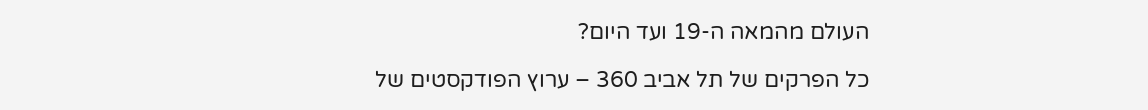העולם מהמאה ה-19 ועד היום?

כל הפרקים של תל אביב 360 – ערוץ הפודקסטים של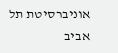אוניברסיטת תל אביב